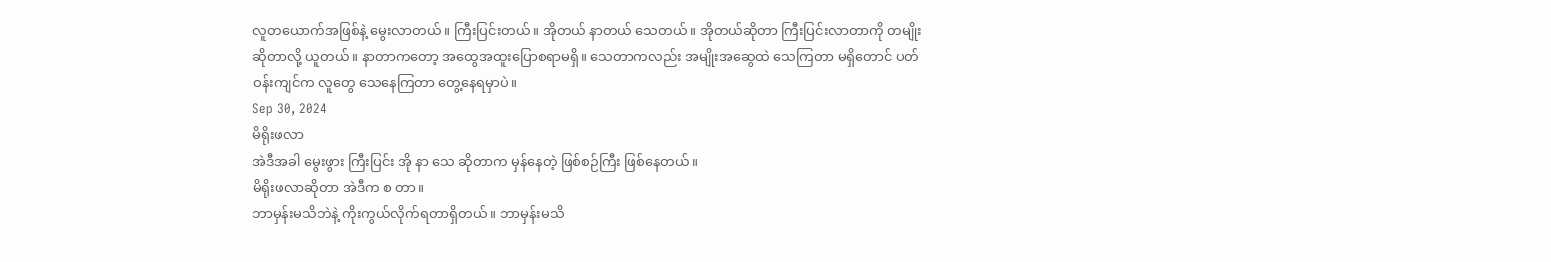လူတယောက်အဖြစ်နဲ့ မွေးလာတယ်။ ကြီးပြင်းတယ်။ အိုတယ် နာတယ် သေတယ်။ အိုတယ်ဆိုတာ ကြီးပြင်းလာတာကို တမျိုးဆိုတာလို့ ယူတယ်။ နာတာကတော့ အထွေအထူးပြောစရာမရှိ။ သေတာကလည်း အမျိုးအဆွေထဲ သေကြတာ မရှိတောင် ပတ်ဝန်းကျင်က လူတွေ သေနေကြတာ တွေ့နေရမှာပဲ။
Sep 30, 2024
မိရိုးဖလာ
အဲဒီအခါ မွေးဖွား ကြီးပြင်း အို နာ သေ ဆိုတာက မှန်နေတဲ့ ဖြစ်စဉ်ကြီး ဖြစ်နေတယ်။
မိရိုးဖလာဆိုတာ အဲဒီက စ တာ။
ဘာမှန်းမသိဘဲနဲ့ ကိုးကွယ်လိုက်ရတာရှိတယ်။ ဘာမှန်းမသိ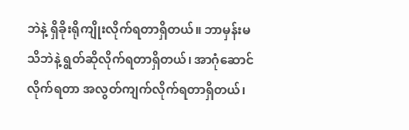ဘဲနဲ့ ရှိခိုးရိုကျိုးလိုက်ရတာရှိတယ်။ ဘာမှန်းမသိဘဲနဲ့ ရွတ်ဆိုလိုက်ရတာရှိတယ်၊ အာဂုံဆောင်လိုက်ရတာ အလွတ်ကျက်လိုက်ရတာရှိတယ်၊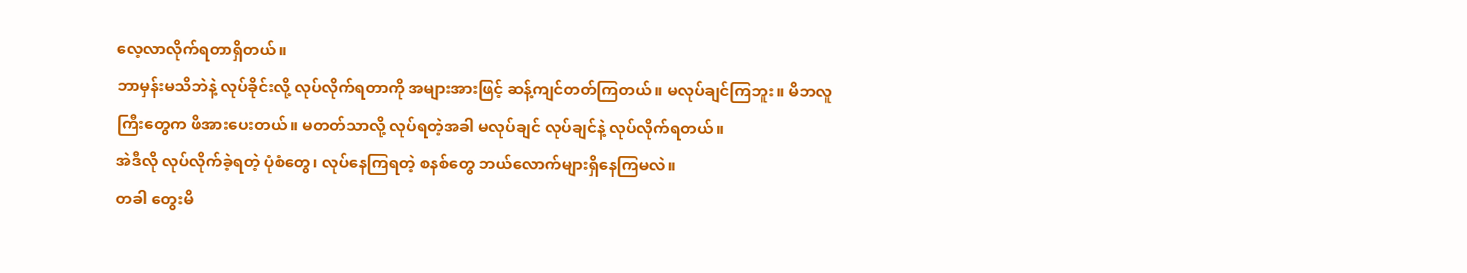လေ့လာလိုက်ရတာရှိတယ်။
ဘာမှန်းမသိဘဲနဲ့ လုပ်ခိုင်းလို့ လုပ်လိုက်ရတာကို အများအားဖြင့် ဆန့်ကျင်တတ်ကြတယ်။ မလုပ်ချင်ကြဘူး။ မိဘလူကြီးတွေက ဖိအားပေးတယ်။ မတတ်သာလို့ လုပ်ရတဲ့အခါ မလုပ်ချင် လုပ်ချင်နဲ့ လုပ်လိုက်ရတယ်။
အဲဒီလို လုပ်လိုက်ခဲ့ရတဲ့ ပုံစံတွေ၊ လုပ်နေကြရတဲ့ စနစ်တွေ ဘယ်လောက်များရှိနေကြမလဲ။
တခါ တွေးမိ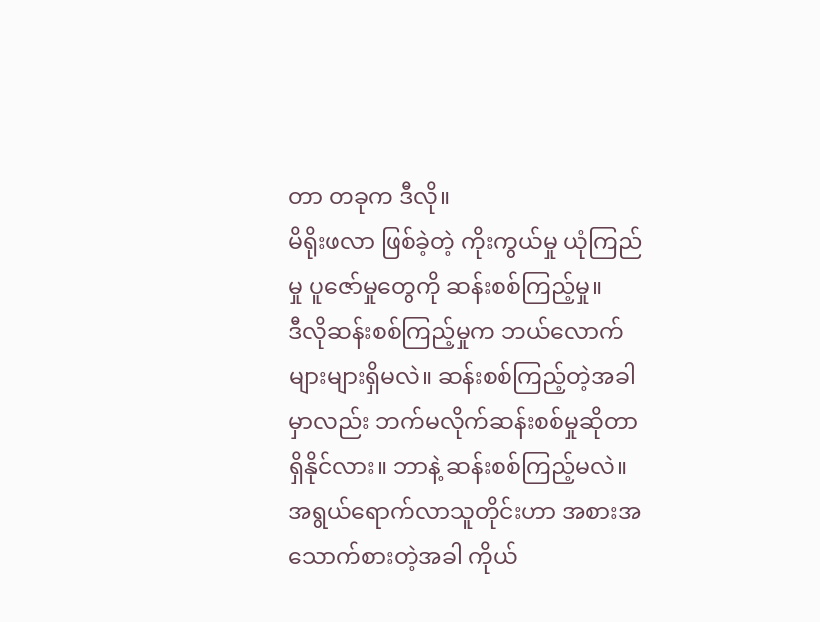တာ တခုက ဒီလို။
မိရိုးဖလာ ဖြစ်ခဲ့တဲ့ ကိုးကွယ်မှု ယုံကြည်မှု ပူဇော်မှုတွေကို ဆန်းစစ်ကြည့်မှု။
ဒီလိုဆန်းစစ်ကြည့်မှုက ဘယ်လောက်များများရှိမလဲ။ ဆန်းစစ်ကြည့်တဲ့အခါမှာလည်း ဘက်မလိုက်ဆန်းစစ်မှုဆိုတာ ရှိနိုင်လား။ ဘာနဲ့ ဆန်းစစ်ကြည့်မလဲ။
အရွယ်ရောက်လာသူတိုင်းဟာ အစားအသောက်စားတဲ့အခါ ကိုယ်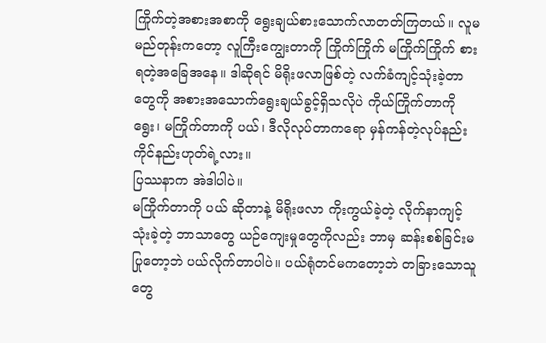ကြိုက်တဲ့အစားအစာကို ရွေးချယ်စားသောက်လာတတ်ကြတယ်။ လူမမည်တုန်းကတော့ လူကြီးကျွေးတာကို ကြိုက်ကြိုက် မကြိုက်ကြိုက် စားရတဲ့အခြေအနေ။ ဒါဆိုရင် မိရိုးဖလာဖြစ်တဲ့ လက်ခံကျင့်သုံးခဲ့တာတွေကို အစားအသောက်ရွေးချယ်ခွင့်ရှိသလိုပဲ ကိုယ်ကြိုက်တာကို ရွေး၊ မကြိုက်တာကို ပယ်၊ ဒီလိုလုပ်တာကရော မှန်ကန်တဲ့လုပ်နည်းကိုင်နည်းဟုတ်ရဲ့လား။
ပြဿနာက အဲဒါပါပဲ။
မကြိုက်တာကို ပယ် ဆိုတာနဲ့ မိရိုးဖလာ ကိုးကွယ်ခဲ့တဲ့ လိုက်နာကျင့်သုံးခဲ့တဲ့ ဘာသာတွေ ယဉ်ကျေးမှုတွေကိုလည်း ဘာမှ ဆန်းစစ်ခြင်းမပြုတော့ဘဲ ပယ်လိုက်တာပါပဲ။ ပယ်ရုံတင်မကတော့ဘဲ တခြားသောသူတွေ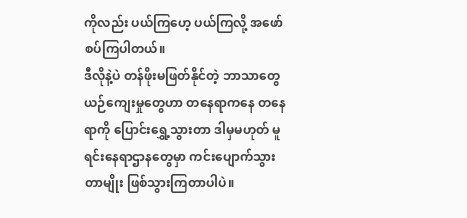ကိုလည်း ပယ်ကြဟေ့ ပယ်ကြလို့ အဖော်စပ်ကြပါတယ်။
ဒီလိုနဲ့ပဲ တန်ဖိုးမဖြတ်နိုင်တဲ့ ဘာသာတွေ ယဉ်ကျေးမှုတွေဟာ တနေရာကနေ တနေရာကို ပြောင်းရွှေ့သွားတာ ဒါမှမဟုတ် မူရင်းနေရာဌာနတွေမှာ ကင်းပျောက်သွားတာမျိုး ဖြစ်သွားကြတာပါပဲ။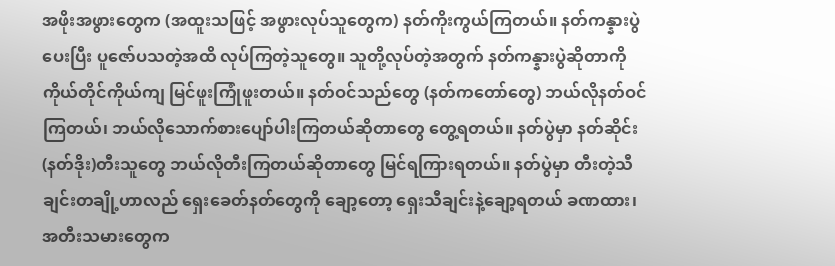အဖိုးအဖွားတွေက (အထူးသဖြင့် အဖွားလုပ်သူတွေက) နတ်ကိုးကွယ်ကြတယ်။ နတ်ကန္နားပွဲပေးပြီး ပူဇော်ပသတဲ့အထိ လုပ်ကြတဲ့သူတွေ။ သူတို့လုပ်တဲ့အတွက် နတ်ကန္နားပွဲဆိုတာကို ကိုယ်တိုင်ကိုယ်ကျ မြင်ဖူးကြုံဖူးတယ်။ နတ်ဝင်သည်တွေ (နတ်ကတော်တွေ) ဘယ်လိုနတ်ဝင်ကြတယ်၊ ဘယ်လိုသောက်စားပျော်ပါးကြတယ်ဆိုတာတွေ တွေ့ရတယ်။ နတ်ပွဲမှာ နတ်ဆိုင်း(နတ်ဒိုး)တီးသူတွေ ဘယ်လိုတီးကြတယ်ဆိုတာတွေ မြင်ရကြားရတယ်။ နတ်ပွဲမှာ တီးတဲ့သီချင်းတချို့ဟာလည် ရှေးခေတ်နတ်တွေကို ချော့တော့ ရှေးသီချင်းနဲ့ချော့ရတယ် ခဏထား၊ အတီးသမားတွေက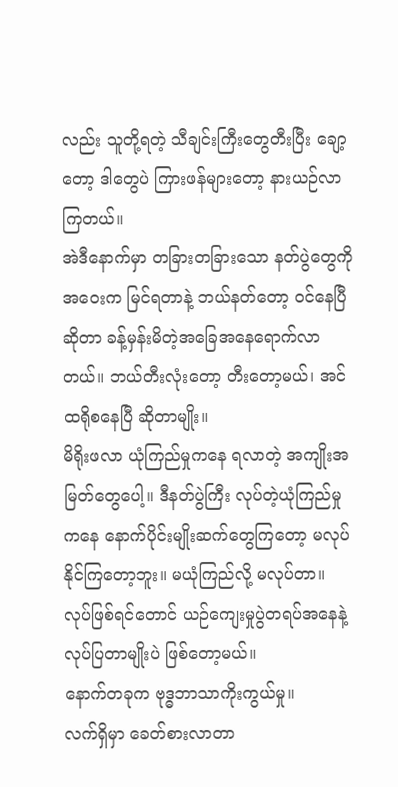လည်း သူတို့ရတဲ့ သီချင်းကြီးတွေတီးပြီး ချော့တော့ ဒါတွေပဲ ကြားဖန်များတော့ နားယဉ်လာကြတယ်။
အဲဒီနောက်မှာ တခြားတခြားသော နတ်ပွဲတွေကို အဝေးက မြင်ရတာနဲ့ ဘယ်နတ်တော့ ဝင်နေပြီဆိုတာ ခန့်မှန်းမိတဲ့အခြေအနေရောက်လာတယ်။ ဘယ်တီးလုံးတော့ တီးတော့မယ်၊ အင်ထရိုစနေပြီ ဆိုတာမျိုး။
မိရိုးဖလာ ယုံကြည်မှုကနေ ရလာတဲ့ အကျိုးအမြတ်တွေပေါ့။ ဒီနတ်ပွဲကြီး လုပ်တဲ့ယုံကြည်မှုကနေ နောက်ပိုင်းမျိုးဆက်တွေကြတော့ မလုပ်နိုင်ကြတော့ဘူး။ မယုံကြည်လို့ မလုပ်တာ။ လုပ်ဖြစ်ရင်တောင် ယဉ်ကျေးမှုပွဲတရပ်အနေနဲ့ လုပ်ပြတာမျိုးပဲ ဖြစ်တော့မယ်။
နောက်တခုက ဗုဒ္ဓဘာသာကိုးကွယ်မှု။
လက်ရှိမှာ ခေတ်စားလာတာ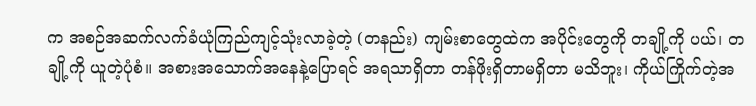က အစဉ်အဆက်လက်ခံယုံကြည်ကျင့်သုံးလာခဲ့တဲ့ (တနည်း) ကျမ်းစာတွေထဲက အပိုင်းတွေကို တချို့ကို ပယ်၊ တချို့ကို ယူတဲ့ပုံစံ။ အစားအသောက်အနေနဲ့ပြောရင် အရသာရှိတာ တန်ဖိုးရှိတာမရှိတာ မသိဘူး၊ ကိုယ်ကြိုက်တဲ့အ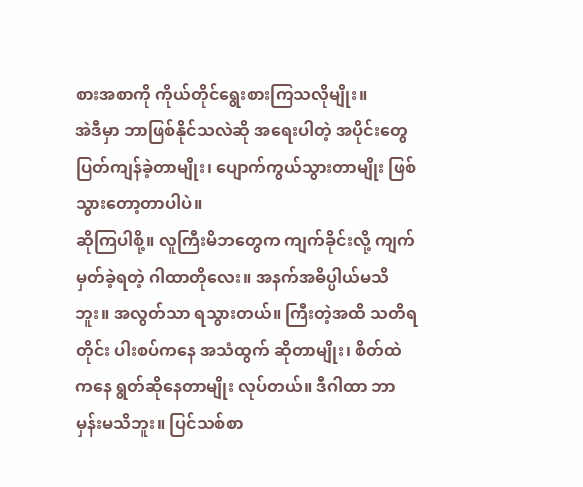စားအစာကို ကိုယ်တိုင်ရွေးစားကြသလိုမျိုး။
အဲဒီမှာ ဘာဖြစ်နိုင်သလဲဆို အရေးပါတဲ့ အပိုင်းတွေ ပြတ်ကျန်ခဲ့တာမျိုး၊ ပျောက်ကွယ်သွားတာမျိုး ဖြစ်သွားတော့တာပါပဲ။
ဆိုကြပါစို့။ လူကြီးမိဘတွေက ကျက်ခိုင်းလို့ ကျက်မှတ်ခဲ့ရတဲ့ ဂါထာတိုလေး။ အနက်အဓိပ္ပါယ်မသိဘူး။ အလွတ်သာ ရသွားတယ်။ ကြီးတဲ့အထိ သတိရတိုင်း ပါးစပ်ကနေ အသံထွက် ဆိုတာမျိုး၊ စိတ်ထဲကနေ ရွတ်ဆိုနေတာမျိုး လုပ်တယ်။ ဒီဂါထာ ဘာမှန်းမသိဘူး။ ပြင်သစ်စာ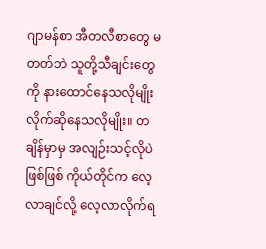ဂျာမန်စာ အီတလီစာတွေ မတတ်ဘဲ သူတို့သီချင်းတွေကို နားထောင်နေသလိုမျိုး လိုက်ဆိုနေသလိုမျိုး။ တချိန်မှာမှ အလျဉ်းသင့်လိုပဲဖြစ်ဖြစ် ကိုယ်တိုင်က လေ့လာချင်လို့ လေ့လာလိုက်ရ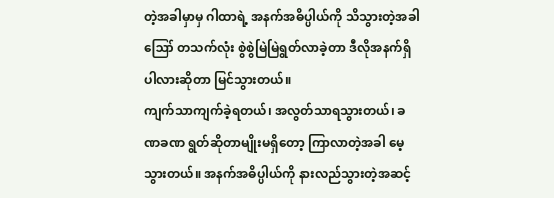တဲ့အခါမှာမှ ဂါထာရဲ့ အနက်အဓိပ္ပါယ်ကို သိသွားတဲ့အခါ ဪ တသက်လုံး စွဲစွဲမြဲမြဲရွတ်လာခဲ့တာ ဒီလိုအနက်ရှိပါလားဆိုတာ မြင်သွားတယ်။
ကျက်သာကျက်ခဲ့ရတယ်၊ အလွတ်သာရသွားတယ်၊ ခဏခဏ ရွတ်ဆိုတာမျိုးမရှိတော့ ကြာလာတဲ့အခါ မေ့သွားတယ်။ အနက်အဓိပ္ပါယ်ကို နားလည်သွားတဲ့အဆင့်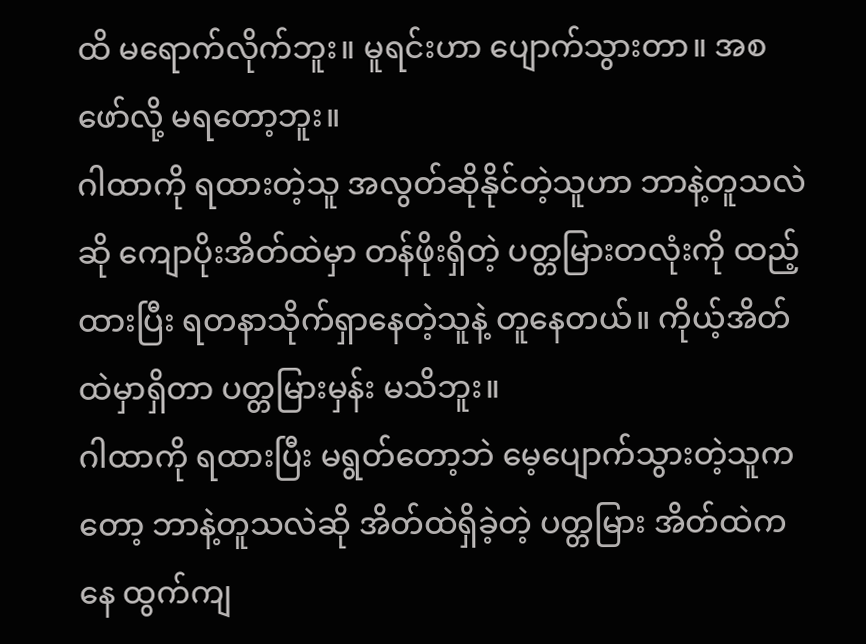ထိ မရောက်လိုက်ဘူး။ မူရင်းဟာ ပျောက်သွားတာ။ အစဖော်လို့ မရတော့ဘူး။
ဂါထာကို ရထားတဲ့သူ အလွတ်ဆိုနိုင်တဲ့သူဟာ ဘာနဲ့တူသလဲဆို ကျောပိုးအိတ်ထဲမှာ တန်ဖိုးရှိတဲ့ ပတ္တမြားတလုံးကို ထည့်ထားပြီး ရတနာသိုက်ရှာနေတဲ့သူနဲ့ တူနေတယ်။ ကိုယ့်အိတ်ထဲမှာရှိတာ ပတ္တမြားမှန်း မသိဘူး။
ဂါထာကို ရထားပြီး မရွတ်တော့ဘဲ မေ့ပျောက်သွားတဲ့သူကတော့ ဘာနဲ့တူသလဲဆို အိတ်ထဲရှိခဲ့တဲ့ ပတ္တမြား အိတ်ထဲကနေ ထွက်ကျ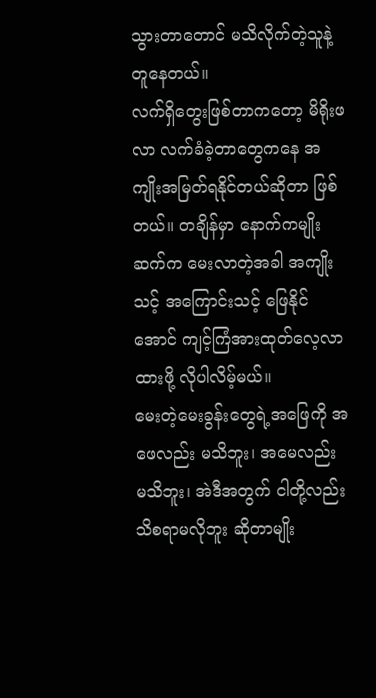သွားတာတောင် မသိလိုက်တဲ့သူနဲ့ တူနေတယ်။
လက်ရှိတွေးဖြစ်တာကတော့ မိရိုးဖလာ လက်ခံခဲ့တာတွေကနေ အကျိုးအမြတ်ရနိုင်တယ်ဆိုတာ ဖြစ်တယ်။ တချိန်မှာ နောက်ကမျိုးဆက်က မေးလာတဲ့အခါ အကျိုးသင့် အကြောင်းသင့် ဖြေနိုင်အောင် ကျင့်ကြံအားထုတ်လေ့လာထားဖို့ လိုပါလိမ့်မယ်။
မေးတဲ့မေးခွန်းတွေရဲ့အဖြေကို အဖေလည်း မသိဘူး၊ အမေလည်း မသိဘူး၊ အဲဒီအတွက် ငါတို့လည်း သိစရာမလိုဘူး ဆိုတာမျိုး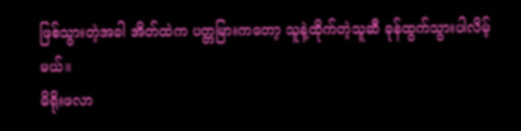ဖြစ်သွားတဲ့အခါ အိတ်ထဲက ပတ္တမြားကတော့ သူနဲ့ထိုက်တဲ့သူဆီ ခုန်ထွက်သွားပါလိမ့်မယ်။
မိရိုးဖလာ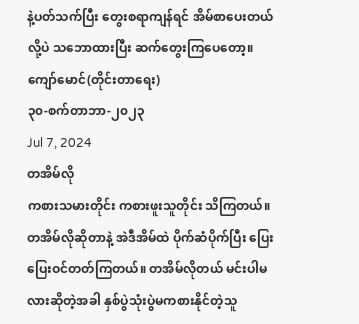နဲ့ပတ်သက်ပြီး တွေးစရာကျန်ရင် အိမ်စာပေးတယ်လို့ပဲ သဘောထားပြီး ဆက်တွေးကြပေတော့။
ကျော်မောင်(တိုင်းတာရေး)
၃၀-စက်တာဘာ-၂၀၂၃
Jul 7, 2024
တအိမ်လို
ကစားသမားတိုင်း ကစားဖူးသူတိုင်း သိကြတယ်။ တအိမ်လိုဆိုတာနဲ့ အဲဒီအိမ်ထဲ ပိုက်ဆံပိုက်ပြီး ပြေးပြေးဝင်တတ်ကြတယ်။ တအိမ်လိုတယ် မင်းပါမလားဆိုတဲ့အခါ နှစ်ပွဲသုံးပွဲမကစားနိုင်တဲ့သူ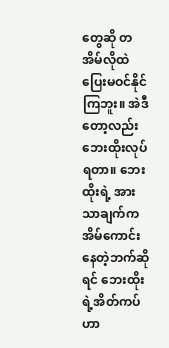တွေဆို တအိမ်လိုထဲ ပြေးမဝင်နိုင်ကြဘူး။ အဲဒီတော့လည်း ဘေးထိုးလုပ်ရတာ။ ဘေးထိုးရဲ့ အားသာချက်က အိမ်ကောင်းနေတဲ့ဘက်ဆိုရင် ဘေးထိုးရဲ့အိတ်ကပ်ဟာ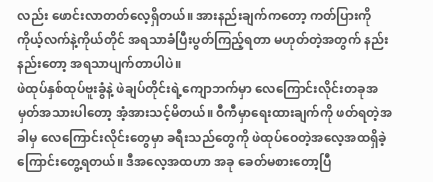လည်း ဖောင်းလာတတ်လေ့ရှိတယ်။ အားနည်းချက်ကတော့ ကတ်ပြားကို ကိုယ့်လက်နဲ့ကိုယ်တိုင် အရသာခံပြီးပွတ်ကြည့်ရတာ မဟုတ်တဲ့အတွက် နည်းနည်းတော့ အရသာပျက်တာပါပဲ။
ဖဲထုပ်နှစ်ထုပ်ဗူးခွံနဲ့ ဖဲချပ်တိုင်းရဲ့ကျောဘက်မှာ လေကြောင်းလိုင်းတခုအမှတ်အသားပါတော့ အံ့အားသင့်မိတယ်။ ဝီကီမှာရေးထားချက်ကို ဖတ်ရတဲ့အခါမှ လေကြောင်းလိုင်းတွေမှာ ခရီးသည်တွေကို ဖဲထုပ်ဝေတဲ့အလေ့အထရှိခဲ့ကြောင်းတွေ့ရတယ်။ ဒီအလေ့အထဟာ အခု ခေတ်မစားတော့ပြီ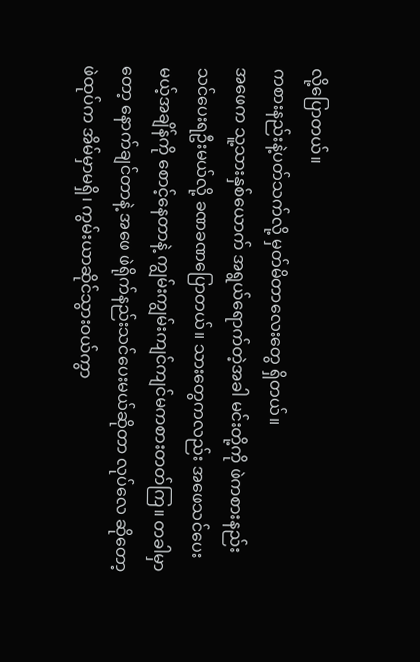လို့ပြောတယ်။
ကစားနည်းနဲ့ပတ်သက်လို့ မှတ်မိတာလေးတွေ ရှိတယ်။
အဖေက သူ့သားနှစ်ယောက် အရွယ်ရောက်တဲ့အခါ မင်းတို့ကို ဖဲကစားနည်းသင်ပေးရဦးမယ်လို့ ခဏခဏပြောတယ်။ သားတွေကလည်း အဖေသင်ပေးမယ့်အချိန်ကို စောင့်နေတာနဲ့ ကျွမ်းကျွမ်းကျင်ကျင်မကစားတတ်ကြ။ တခါမှာတော့ နောက်ချင်တာနဲ့ အဖေ ဖဲရိုက်နည်းသင်ပေးမယ်ဆိုတာ လုပ်လေ ဆိုတော့ ဖဲထုပ်က အိမ်မှာမရှိ၊ ကွမ်းယာဆိုင်သွားဝယ်ကွာ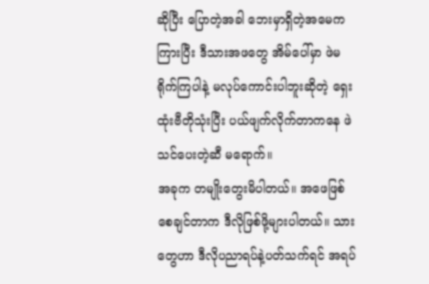ဆိုပြီး ပြောတဲ့အခါ ဘေးမှာရှိတဲ့အမေက ကြားပြီး ဒီသားအဖတွေ အိမ်ပေါ်မှာ ဖဲမရိုက်ကြပါနဲ့ မလုပ်ကောင်းပါဘူးဆိုတဲ့ ရှေးထုံးဗီတိုသုံးပြီး ပယ်ဖျက်လိုက်တာကနေ ဖဲသင်ပေးတဲ့ဆီ မရောက်။
အခုက တမျိုးတွေးမိပါတယ်။ အဖေဖြစ်စေချင်တာက ဒီလိုဖြစ်ဖို့များပါတယ်။ သားတွေဟာ ဒီလိုပညာရပ်နဲ့ပတ်သက်ရင် အရပ်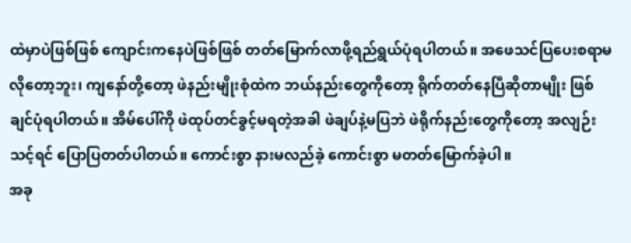ထဲမှာပဲဖြစ်ဖြစ် ကျောင်းကနေပဲဖြစ်ဖြစ် တတ်မြောက်လာဖို့ရည်ရွယ်ပုံရပါတယ်။ အဖေသင်ပြပေးစရာမလိုတော့ဘူး၊ ကျနော်တို့တော့ ဖဲနည်းမျိုးစုံထဲက ဘယ်နည်းတွေကိုတော့ ရိုက်တတ်နေပြီဆိုတာမျိုး ဖြစ်ချင်ပုံရပါတယ်။ အိမ်ပေါ်ကို ဖဲထုပ်တင်ခွင့်မရတဲ့အခါ ဖဲချပ်နဲ့မပြဘဲ ဖဲရိုက်နည်းတွေကိုတော့ အလျဉ်းသင့်ရင် ပြောပြတတ်ပါတယ်။ ကောင်းစွာ နားမလည်ခဲ့ ကောင်းစွာ မတတ်မြောက်ခဲ့ပါ။
အခု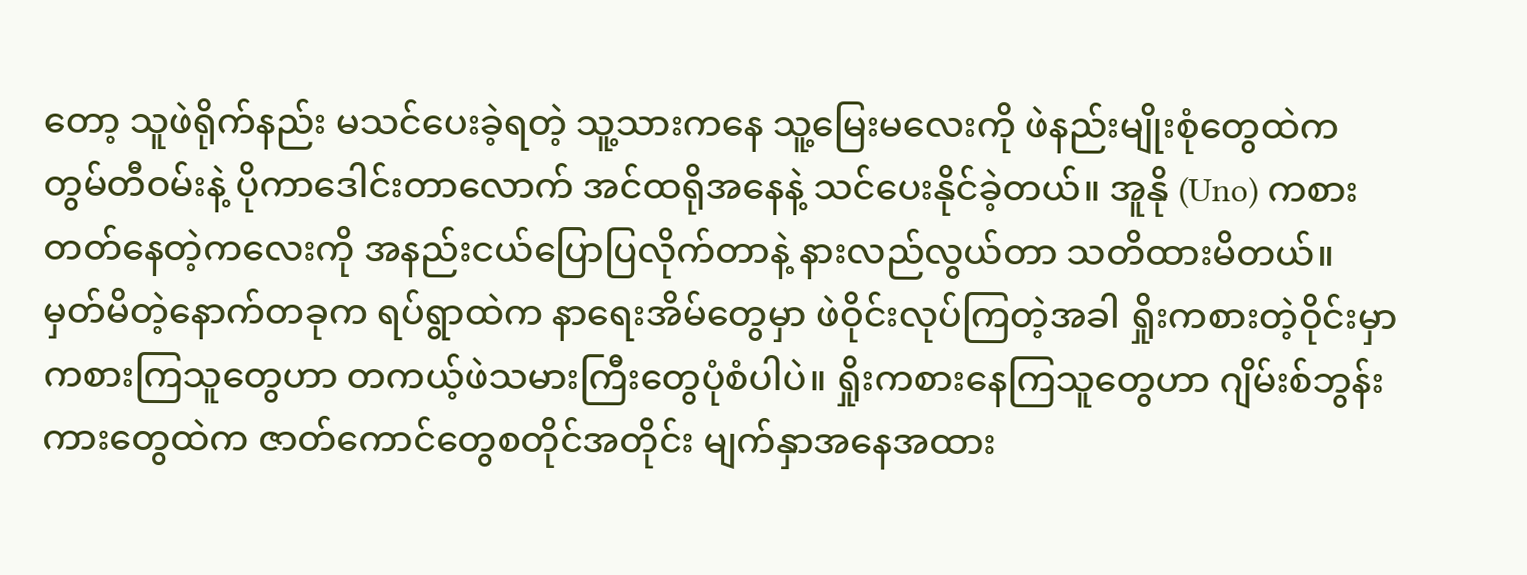တော့ သူဖဲရိုက်နည်း မသင်ပေးခဲ့ရတဲ့ သူ့သားကနေ သူ့မြေးမလေးကို ဖဲနည်းမျိုးစုံတွေထဲက တွမ်တီဝမ်းနဲ့ ပိုကာဒေါင်းတာလောက် အင်ထရိုအနေနဲ့ သင်ပေးနိုင်ခဲ့တယ်။ အူနို (Uno) ကစားတတ်နေတဲ့ကလေးကို အနည်းငယ်ပြောပြလိုက်တာနဲ့ နားလည်လွယ်တာ သတိထားမိတယ်။
မှတ်မိတဲ့နောက်တခုက ရပ်ရွာထဲက နာရေးအိမ်တွေမှာ ဖဲဝိုင်းလုပ်ကြတဲ့အခါ ရှိုးကစားတဲ့ဝိုင်းမှာ ကစားကြသူတွေဟာ တကယ့်ဖဲသမားကြီးတွေပုံစံပါပဲ။ ရှိုးကစားနေကြသူတွေဟာ ဂျိမ်းစ်ဘွန်းကားတွေထဲက ဇာတ်ကောင်တွေစတိုင်အတိုင်း မျက်နှာအနေအထား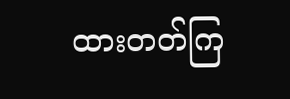ထားတတ်ကြ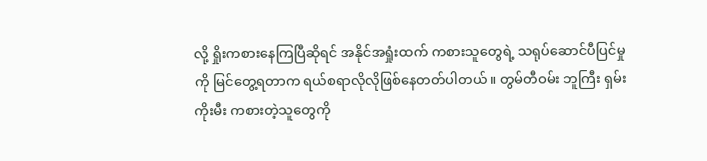လို့ ရှိုးကစားနေကြပြီဆိုရင် အနိုင်အရှုံးထက် ကစားသူတွေရဲ့ သရုပ်ဆောင်ပီပြင်မှုကို မြင်တွေ့ရတာက ရယ်စရာလိုလိုဖြစ်နေတတ်ပါတယ်။ တွမ်တီဝမ်း ဘူကြီး ရှမ်းကိုးမီး ကစားတဲ့သူတွေကို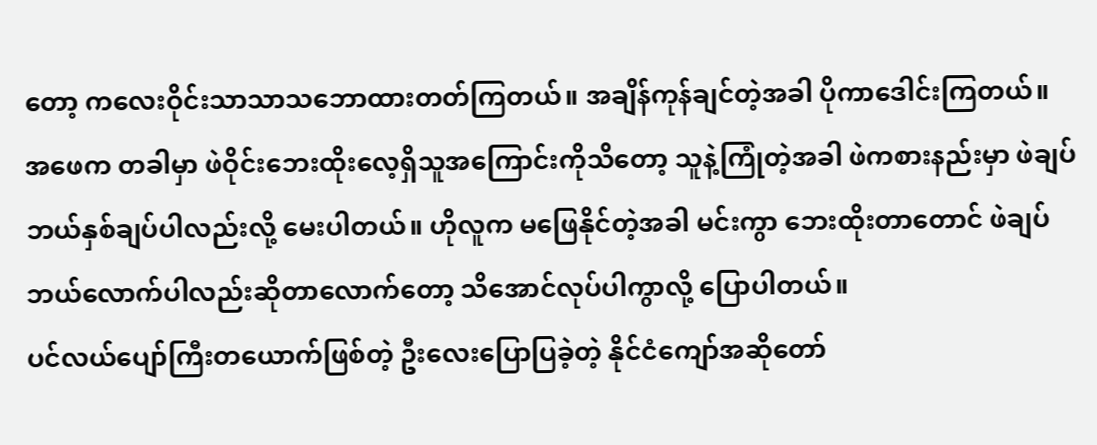တော့ ကလေးဝိုင်းသာသာသဘောထားတတ်ကြတယ်။ အချိန်ကုန်ချင်တဲ့အခါ ပိုကာဒေါင်းကြတယ်။
အဖေက တခါမှာ ဖဲဝိုင်းဘေးထိုးလေ့ရှိသူအကြောင်းကိုသိတော့ သူနဲ့ကြုံတဲ့အခါ ဖဲကစားနည်းမှာ ဖဲချပ်ဘယ်နှစ်ချပ်ပါလည်းလို့ မေးပါတယ်။ ဟိုလူက မဖြေနိုင်တဲ့အခါ မင်းကွာ ဘေးထိုးတာတောင် ဖဲချပ်ဘယ်လောက်ပါလည်းဆိုတာလောက်တော့ သိအောင်လုပ်ပါကွာလို့ ပြောပါတယ်။
ပင်လယ်ပျော်ကြီးတယောက်ဖြစ်တဲ့ ဦးလေးပြောပြခဲ့တဲ့ နိုင်ငံကျော်အဆိုတော်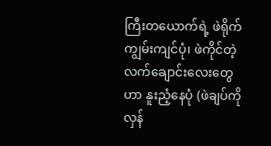ကြီးတယောက်ရဲ့ ဖဲရိုက်ကျွမ်းကျင်ပုံ၊ ဖဲကိုင်တဲ့လက်ချောင်းလေးတွေဟာ နူးညံ့နေပုံ (ဖဲချပ်ကို လှန်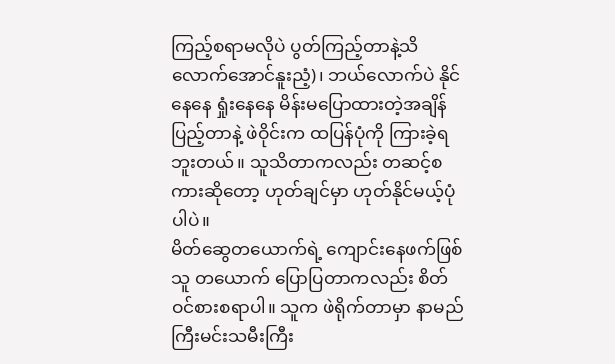ကြည့်စရာမလိုပဲ ပွတ်ကြည့်တာနဲ့သိလောက်အောင်နူးညံ့)၊ ဘယ်လောက်ပဲ နိုင်နေနေ ရှုံးနေနေ မိန်းမပြောထားတဲ့အချိန်ပြည့်တာနဲ့ ဖဲဝိုင်းက ထပြန်ပုံကို ကြားခဲ့ရဘူးတယ်။ သူသိတာကလည်း တဆင့်စကားဆိုတော့ ဟုတ်ချင်မှာ ဟုတ်နိုင်မယ့်ပုံပါပဲ။
မိတ်ဆွေတယောက်ရဲ့ ကျောင်းနေဖက်ဖြစ်သူ တယောက် ပြောပြတာကလည်း စိတ်ဝင်စားစရာပါ။ သူက ဖဲရိုက်တာမှာ နာမည်ကြီးမင်းသမီးကြီး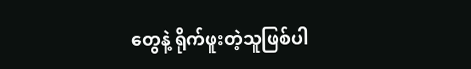တွေနဲ့ ရိုက်ဖူးတဲ့သူဖြစ်ပါ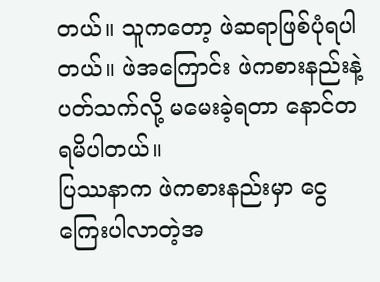တယ်။ သူကတော့ ဖဲဆရာဖြစ်ပုံရပါတယ်။ ဖဲအကြောင်း ဖဲကစားနည်းနဲ့ပတ်သက်လို့ မမေးခဲ့ရတာ နောင်တရမိပါတယ်။
ပြဿနာက ဖဲကစားနည်းမှာ ငွေကြေးပါလာတဲ့အ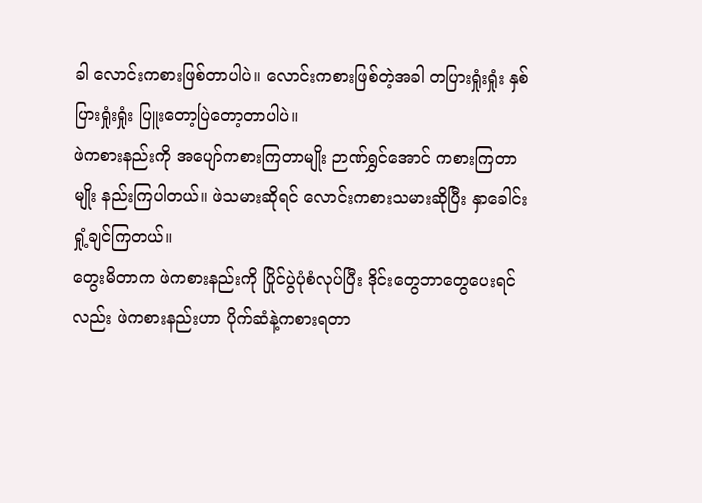ခါ လောင်းကစားဖြစ်တာပါပဲ။ လောင်းကစားဖြစ်တဲ့အခါ တပြားရှုံးရှုံး နှစ်ပြားရှုံးရှုံး ပြူးတော့ပြဲတော့တာပါပဲ။
ဖဲကစားနည်းကို အပျော်ကစားကြတာမျိုး ဉာဏ်ရွှင်အောင် ကစားကြတာမျိုး နည်းကြပါတယ်။ ဖဲသမားဆိုရင် လောင်းကစားသမားဆိုပြီး နှာခေါင်းရှုံ့ချင်ကြတယ်။
တွေးမိတာက ဖဲကစားနည်းကို ပြိုင်ပွဲပုံစံလုပ်ပြီး ဒိုင်းတွေဘာတွေပေးရင်လည်း ဖဲကစားနည်းဟာ ပိုက်ဆံနဲ့ကစားရတာ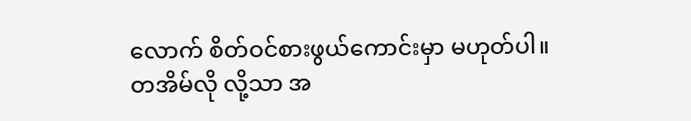လောက် စိတ်ဝင်စားဖွယ်ကောင်းမှာ မဟုတ်ပါ။
တအိမ်လို လို့သာ အ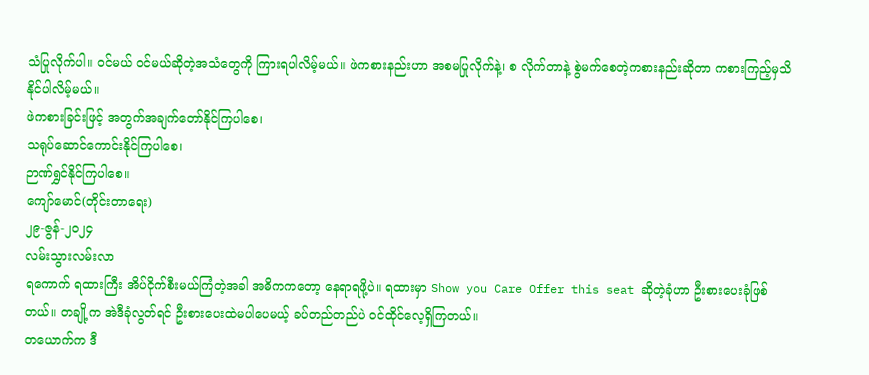သံပြုလိုက်ပါ။ ဝင်မယ် ဝင်မယ်ဆိုတဲ့အသံတွေကို ကြားရပါလိမ့်မယ်။ ဖဲကစားနည်းဟာ အစမပြုလိုက်နဲ့၊ စ လိုက်တာနဲ့ စွဲမက်စေတဲ့ကစားနည်းဆိုတာ ကစားကြည့်မှသိနိုင်ပါလိမ့်မယ်။
ဖဲကစားခြင်းဖြင့် အတွက်အချက်တော်နိုင်ကြပါစေ၊
သရုပ်ဆောင်ကောင်းနိုင်ကြပါစေ၊
ဉာဏ်ရွှင်နိုင်ကြပါစေ။
ကျော်မောင်(တိုင်းတာရေး)
၂၉-ဇွန်-၂၀၂၄
လမ်းသွားလမ်းလာ
ရကောက် ရထားကြီး အိပ်ငိုက်စီးမယ်ကြံတဲ့အခါ အဓိကကတော့ နေရာရဖို့ပဲ။ ရထားမှာ Show you Care Offer this seat ဆိုတဲ့ခုံဟာ ဦးစားပေးခုံဖြစ်တယ်။ တချို့က အဲဒီခုံလွတ်ရင် ဦးစားပေးထဲမပါပေမယ့် ခပ်တည်တည်ပဲ ဝင်ထိုင်လေ့ရှိကြတယ်။
တယောက်က ဒီ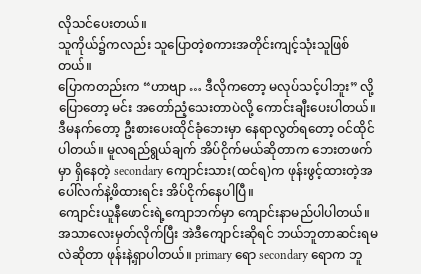လိုသင်ပေးတယ်။
သူကိုယ်၌ကလည်း သူပြောတဲ့စကားအတိုင်းကျင့်သုံးသူဖြစ်တယ်။
ပြောကတည်းက “ဟာဗျာ … ဒီလိုကတော့ မလုပ်သင့်ပါဘူး” လို့ ပြောတော့ မင်း အတော်ညံ့သေးတာပဲလို့ ကောင်းချီးပေးပါတယ်။
ဒီမနက်တော့ ဦးစားပေးထိုင်ခုံဘေးမှာ နေရာလွတ်ရတော့ ဝင်ထိုင်ပါတယ်။ မူလရည်ရွယ်ချက် အိပ်ငိုက်မယ်ဆိုတာက ဘေးတဖက်မှာ ရှိနေတဲ့ secondary ကျောင်းသား(ထင်ရ)က ဖုန်းဖွင့်ထားတဲ့အပေါ်လက်နဲ့ဖိထားရင်း အိပ်ငိုက်နေပါပြီ။
ကျောင်းယူနီဖောင်းရဲ့ကျောဘက်မှာ ကျောင်းနာမည်ပါပါတယ်။ အသာလေးမှတ်လိုက်ပြီး အဲဒီကျောင်းဆိုရင် ဘယ်ဘူတာဆင်းရမလဲဆိုတာ ဖုန်းနဲ့ရှာပါတယ်။ primary ရော secondary ရောက ဘူ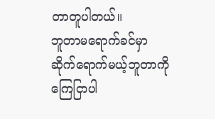တာတူပါတယ်။
ဘူတာမရောက်ခင်မှာ ဆိုက်ရောက်မယ့်ဘူတာကို ကြေငြာပါ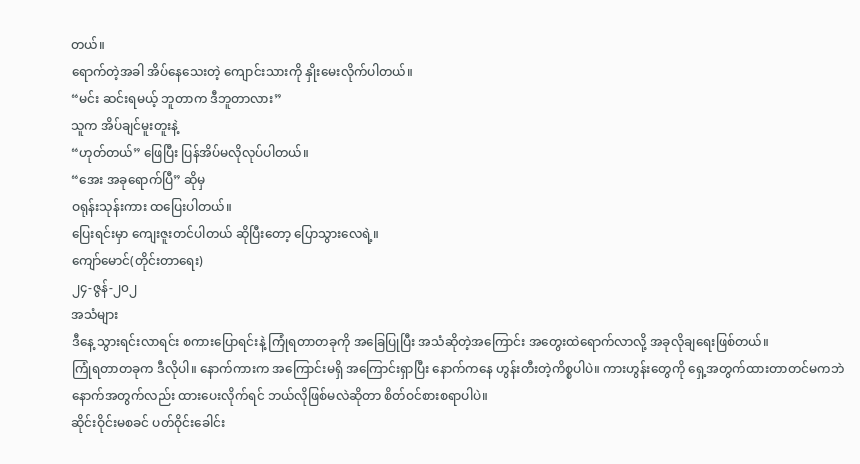တယ်။
ရောက်တဲ့အခါ အိပ်နေသေးတဲ့ ကျောင်းသားကို နှိုးမေးလိုက်ပါတယ်။
“မင်း ဆင်းရမယ့် ဘူတာက ဒီဘူတာလား”
သူက အိပ်ချင်မူးတူးနဲ့
“ဟုတ်တယ်” ဖြေပြီး ပြန်အိပ်မလိုလုပ်ပါတယ်။
“အေး အခုရောက်ပြီ” ဆိုမှ
ဝရုန်းသုန်းကား ထပြေးပါတယ်။
ပြေးရင်းမှာ ကျေးဇူးတင်ပါတယ် ဆိုပြီးတော့ ပြောသွားလေရဲ့။
ကျော်မောင်(တိုင်းတာရေး)
၂၄-ဇွန်-၂၀၂
အသံများ
ဒီနေ့ သွားရင်းလာရင်း စကားပြောရင်းနဲ့ ကြုံရတာတခုကို အခြေပြုပြီး အသံဆိုတဲ့အကြောင်း အတွေးထဲရောက်လာလို့ အခုလိုချရေးဖြစ်တယ်။
ကြုံရတာတခုက ဒီလိုပါ။ နောက်ကားက အကြောင်းမရှိ အကြောင်းရှာပြီး နောက်ကနေ ဟွန်းတီးတဲ့ကိစ္စပါပဲ။ ကားဟွန်းတွေကို ရှေ့အတွက်ထားတာတင်မကဘဲ နောက်အတွက်လည်း ထားပေးလိုက်ရင် ဘယ်လိုဖြစ်မလဲဆိုတာ စိတ်ဝင်စားစရာပါပဲ။
ဆိုင်းဝိုင်းမစခင် ပတ်ဝိုင်းခေါင်း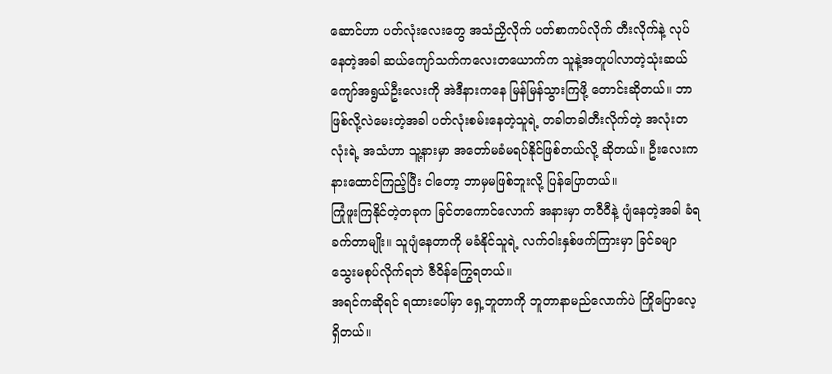ဆောင်ဟာ ပတ်လုံးလေးတွေ အသံညှိလိုက် ပတ်စာကပ်လိုက် တီးလိုက်နဲ့ လုပ်နေတဲ့အခါ ဆယ်ကျော်သက်ကလေးတယောက်က သူနဲ့အတူပါလာတဲ့သုံးဆယ်ကျော်အရွယ်ဦးလေးကို အဲဒီနားကနေ မြန်မြန်သွားကြဖို့ တောင်းဆိုတယ်။ ဘာဖြစ်လို့လဲမေးတဲ့အခါ ပတ်လုံးစမ်းနေတဲ့သူရဲ့ တခါတခါတီးလိုက်တဲ့ အလုံးတလုံးရဲ့ အသံဟာ သူ့နားမှာ အတော်မခံမရပ်နိုင်ဖြစ်တယ်လို့ ဆိုတယ်။ ဦးလေးက နားထောင်ကြည့်ပြီး ငါတော့ ဘာမှမဖြစ်ဘူးလို့ ပြန်ပြောတယ်။
ကြုံဖူးကြနိုင်တဲ့တခုက ခြင်တကောင်လောက် အနားမှာ တဝီဝီနဲ့ ပျံနေတဲ့အခါ ခံရခက်တာမျိုး။ သူပျံနေတာကို မခံနိုင်သူရဲ့ လက်ဝါးနှစ်ဖက်ကြားမှာ ခြင်ခမျာ သွေးမစုပ်လိုက်ရဘဲ ဇီဝိန်ကြွေရတယ်။
အရင်ကဆိုရင် ရထားပေါ်မှာ ရှေ့ဘူတာကို ဘူတာနာမည်လောက်ပဲ ကြိုပြောလေ့ရှိတယ်။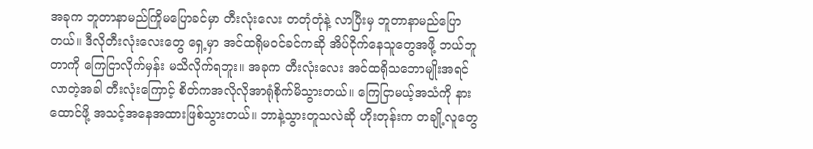အခုက ဘူတာနာမည်ကြိုမပြောခင်မှာ တီးလုံးလေး တတုံတုံနဲ့ လာပြီးမှ ဘူတာနာမည်ပြောတယ်။ ဒီလိုတီးလုံးလေးတွေ ရှေ့မှာ အင်ထရိုမဝင်ခင်ကဆို အိပ်ငိုက်နေသူတွေအဖို့ ဘယ်ဘူတာကို ကြေငြာလိုက်မှန်း မသိလိုက်ရဘူး။ အခုက တီးလုံးလေး အင်ထရိုသဘောမျိုးအရင်လာတဲ့အခါ တီးလုံးကြောင့် စိတ်ကအလိုလိုအာရုံစိုက်မိသွားတယ်။ ကြေငြာမယ့်အသံကို နားထောင်ဖို့ အသင့်အနေအထားဖြစ်သွားတယ်။ ဘာနဲ့သွားတူသလဲဆို ဟိုးတုန်းက တချို့လူတွေ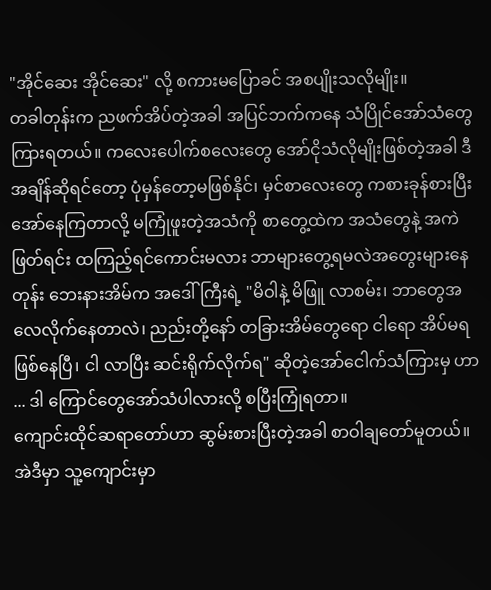"အိုင်ဆေး အိုင်ဆေး" လို့ စကားမပြောခင် အစပျိုးသလိုမျိုး။
တခါတုန်းက ညဖက်အိပ်တဲ့အခါ အပြင်ဘက်ကနေ သံပြိုင်အော်သံတွေ ကြားရတယ်။ ကလေးပေါက်စလေးတွေ အော်ငိုသံလိုမျိုးဖြစ်တဲ့အခါ ဒီအချိန်ဆိုရင်တော့ ပုံမှန်တော့မဖြစ်နိုင်၊ မှင်စာလေးတွေ ကစားခုန်စားပြီး အော်နေကြတာလို့ မကြုံဖူးတဲ့အသံကို စာတွေ့ထဲက အသံတွေနဲ့ အကဲဖြတ်ရင်း ထကြည့်ရင်ကောင်းမလား ဘာများတွေ့ရမလဲအတွေးများနေတုန်း ဘေးနားအိမ်က အဒေါ်ကြီးရဲ့ "မိဝါနဲ့ မိဖြူ လာစမ်း၊ ဘာတွေအလေလိုက်နေတာလဲ၊ ညည်းတို့နော် တခြားအိမ်တွေရော ငါရော အိပ်မရဖြစ်နေပြီ၊ ငါ လာပြီး ဆင်းရိုက်လိုက်ရ" ဆိုတဲ့အော်ငေါက်သံကြားမှ ဟာ ... ဒါ ကြောင်တွေအော်သံပါလားလို့ စပြီးကြုံရတာ။
ကျောင်းထိုင်ဆရာတော်ဟာ ဆွမ်းစားပြီးတဲ့အခါ စာဝါချတော်မူတယ်။ အဲဒီမှာ သူ့ကျောင်းမှာ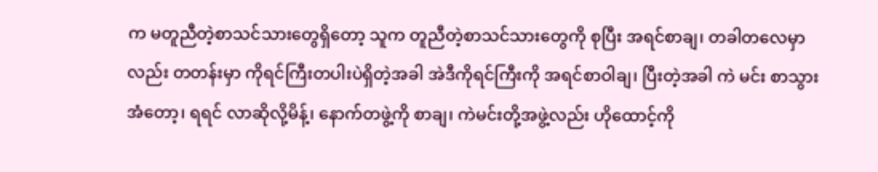က မတူညီတဲ့စာသင်သားတွေရှိတော့ သူက တူညီတဲ့စာသင်သားတွေကို စုပြီး အရင်စာချ၊ တခါတလေမှာလည်း တတန်းမှာ ကိုရင်ကြီးတပါးပဲရှိတဲ့အခါ အဲဒီကိုရင်ကြီးကို အရင်စာဝါချ၊ ပြီးတဲ့အခါ ကဲ မင်း စာသွားအံတော့၊ ရရင် လာဆိုလို့မိန့်၊ နောက်တဖွဲ့ကို စာချ၊ ကဲမင်းတို့အဖွဲ့လည်း ဟိုထောင့်ကို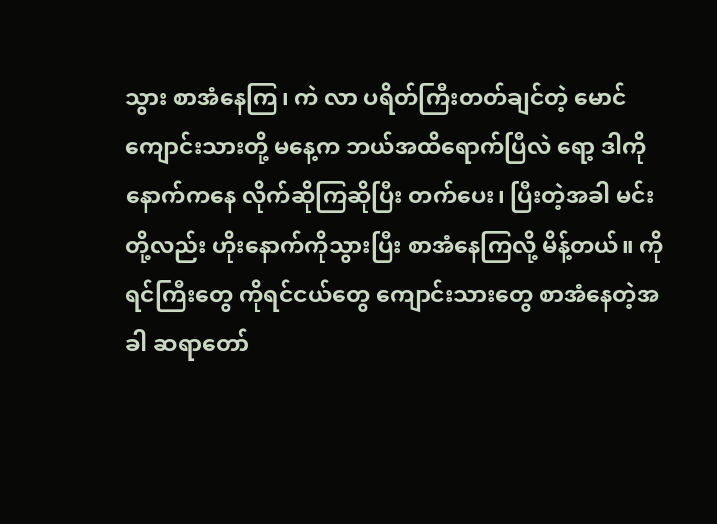သွား စာအံနေကြ၊ ကဲ လာ ပရိတ်ကြီးတတ်ချင်တဲ့ မောင်ကျောင်းသားတို့ မနေ့က ဘယ်အထိရောက်ပြီလဲ ရော့ ဒါကို နောက်ကနေ လိုက်ဆိုကြဆိုပြီး တက်ပေး၊ ပြီးတဲ့အခါ မင်းတို့လည်း ဟိုးနောက်ကိုသွားပြီး စာအံနေကြလို့ မိန့်တယ်။ ကိုရင်ကြီးတွေ ကိုရင်ငယ်တွေ ကျောင်းသားတွေ စာအံနေတဲ့အခါ ဆရာတော်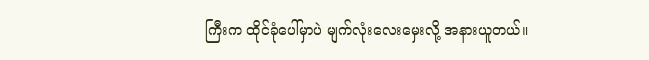ကြီးက ထိုင်ခုံပေါ်မှာပဲ မျက်လုံးလေးမှေးလို့ အနားယူတယ်။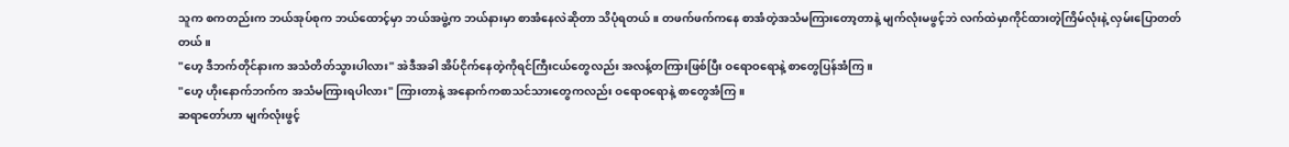သူက စကတည်းက ဘယ်အုပ်စုက ဘယ်ထောင့်မှာ ဘယ်အဖွဲ့က ဘယ်နားမှာ စာအံနေလဲဆိုတာ သိပုံရတယ်။ တဖက်ဖက်ကနေ စာအံတဲ့အသံမကြားတော့တာနဲ့ မျက်လုံးမဖွင့်ဘဲ လက်ထဲမှာကိုင်ထားတဲ့ကြိမ်လုံးနဲ့ လှမ်းပြောတတ်တယ်။
"ဟေ့ ဒီဘက်တိုင်နားက အသံတိတ်သွားပါလား" အဲဒီအခါ အိပ်ငိုက်နေတဲ့ကိုရင်ကြီးငယ်တွေလည်း အလန့်တကြားဖြစ်ပြီး ဝရောဝရောနဲ့ စာတွေပြန်အံကြ။
"ဟေ့ ဟိုးနောက်ဘက်က အသံမကြားရပါလား" ကြားတာနဲ့ အနောက်ကစာသင်သားတွေကလည်း ဝရောဝရောနဲ့ စာတွေအံကြ။
ဆရာတော်ဟာ မျက်လုံးဖွင့်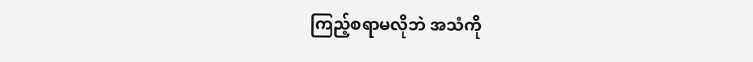ကြည့်စရာမလိုဘဲ အသံကို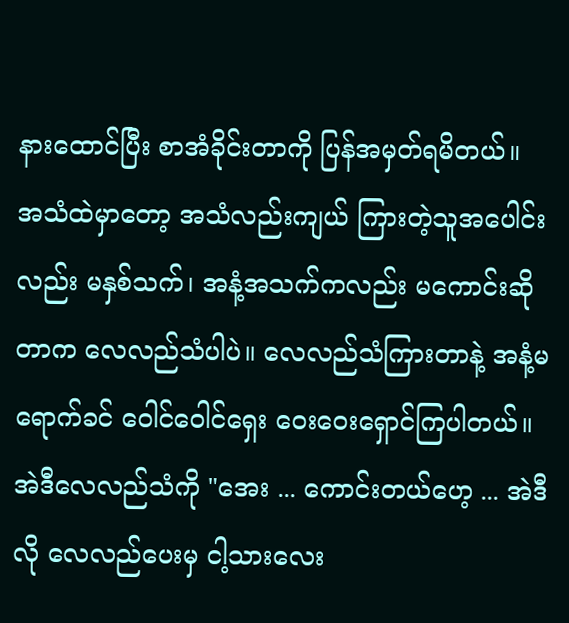နားထောင်ပြီး စာအံခိုင်းတာကို ပြန်အမှတ်ရမိတယ်။
အသံထဲမှာတော့ အသံလည်းကျယ် ကြားတဲ့သူအပေါင်းလည်း မနှစ်သက်၊ အနံ့အသက်ကလည်း မကောင်းဆိုတာက လေလည်သံပါပဲ။ လေလည်သံကြားတာနဲ့ အနံ့မရောက်ခင် ဝေါင်ဝေါင်ရှေး ဝေးဝေးရှောင်ကြပါတယ်။
အဲဒီလေလည်သံကို "အေး ... ကောင်းတယ်ဟေ့ ... အဲဒီလို လေလည်ပေးမှ ငါ့သားလေး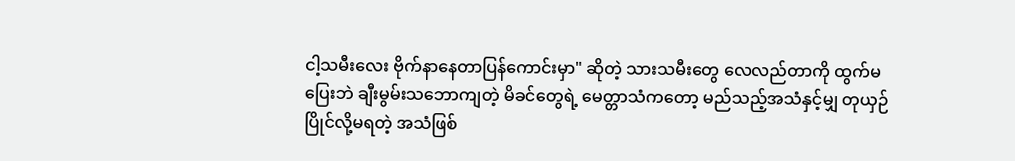ငါ့သမီးလေး ဗိုက်နာနေတာပြန်ကောင်းမှာ" ဆိုတဲ့ သားသမီးတွေ လေလည်တာကို ထွက်မပြေးဘဲ ချီးမွမ်းသဘောကျတဲ့ မိခင်တွေရဲ့ မေတ္တာသံကတော့ မည်သည့်အသံနှင့်မျှ တုယှဉ်ပြိုင်လို့မရတဲ့ အသံဖြစ်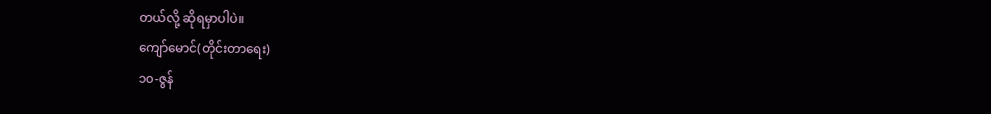တယ်လို့ ဆိုရမှာပါပဲ။
ကျော်မောင်(တိုင်းတာရေး)
၁၀-ဇွန်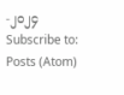-၂၀၂၄
Subscribe to:
Posts (Atom)